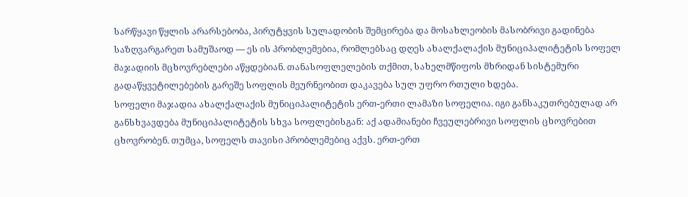სარწყავი წყლის არარსებობა, პირუტყვის სულადობის შემცირება და მოსახლეობის მასობრივი გადინება საზღვარგარეთ სამუშაოდ — ეს ის პრობლემებია, რომლებსაც დღეს ახალქალაქის მუნიციპალიტეტის სოფელ მაჯადიის მცხოვრებლები აწყდებიან. თანასოფლელების თქმით, სახელმწიფოს მხრიდან სისტემური გადაწყვეტილებების გარეშე სოფლის მეურნეობით დაკავება სულ უფრო რთული ხდება.
სოფელი მაჯადია ახალქალაქის მუნიციპალიტეტის ერთ-ერთი ლამაზი სოფელია. იგი განსაკუთრებულად არ განსხვავდება მუნიციპალიტეტის სხვა სოფლებისგან: აქ ადამიანები ჩვეულებრივი სოფლის ცხოვრებით ცხოვრობენ. თუმცა, სოფელს თავისი პრობლემებიც აქვს. ერთ-ერთ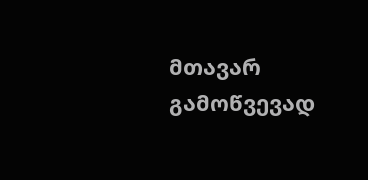მთავარ გამოწვევად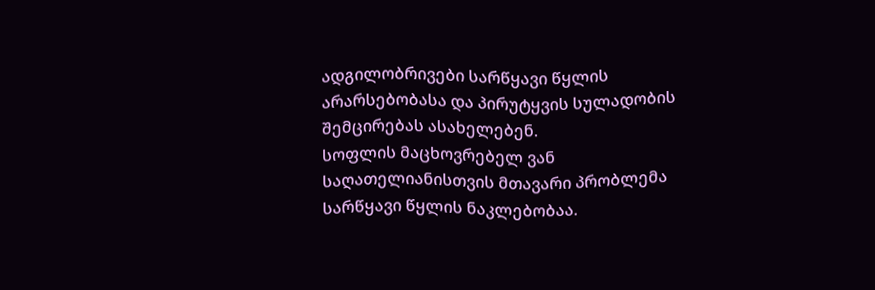ადგილობრივები სარწყავი წყლის არარსებობასა და პირუტყვის სულადობის შემცირებას ასახელებენ.
სოფლის მაცხოვრებელ ვან საღათელიანისთვის მთავარი პრობლემა სარწყავი წყლის ნაკლებობაა.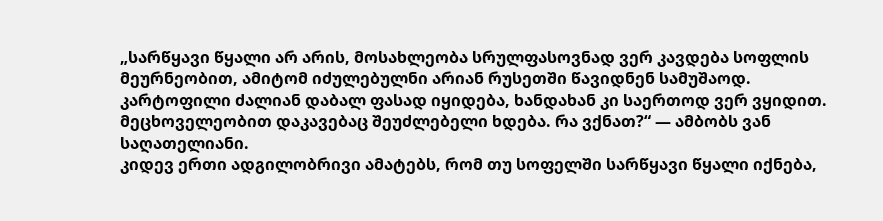„სარწყავი წყალი არ არის, მოსახლეობა სრულფასოვნად ვერ კავდება სოფლის მეურნეობით, ამიტომ იძულებულნი არიან რუსეთში წავიდნენ სამუშაოდ. კარტოფილი ძალიან დაბალ ფასად იყიდება, ხანდახან კი საერთოდ ვერ ვყიდით. მეცხოველეობით დაკავებაც შეუძლებელი ხდება. რა ვქნათ?“ — ამბობს ვან საღათელიანი.
კიდევ ერთი ადგილობრივი ამატებს, რომ თუ სოფელში სარწყავი წყალი იქნება,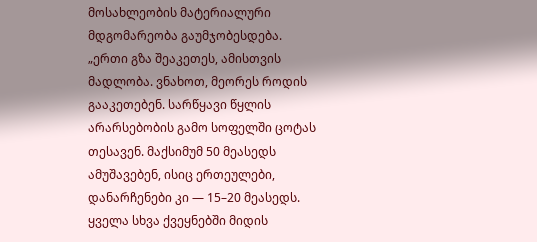მოსახლეობის მატერიალური მდგომარეობა გაუმჯობესდება.
„ერთი გზა შეაკეთეს, ამისთვის მადლობა. ვნახოთ, მეორეს როდის გააკეთებენ. სარწყავი წყლის არარსებობის გამო სოფელში ცოტას თესავენ. მაქსიმუმ 50 მეასედს ამუშავებენ, ისიც ერთეულები, დანარჩენები კი — 15–20 მეასედს. ყველა სხვა ქვეყნებში მიდის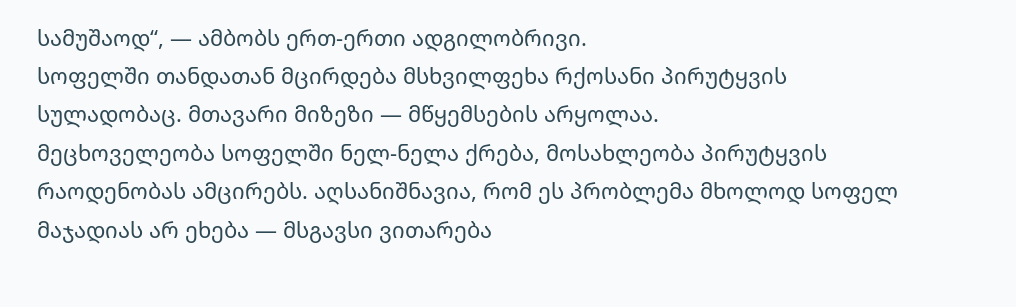სამუშაოდ“, — ამბობს ერთ-ერთი ადგილობრივი.
სოფელში თანდათან მცირდება მსხვილფეხა რქოსანი პირუტყვის სულადობაც. მთავარი მიზეზი — მწყემსების არყოლაა.
მეცხოველეობა სოფელში ნელ-ნელა ქრება, მოსახლეობა პირუტყვის რაოდენობას ამცირებს. აღსანიშნავია, რომ ეს პრობლემა მხოლოდ სოფელ მაჯადიას არ ეხება — მსგავსი ვითარება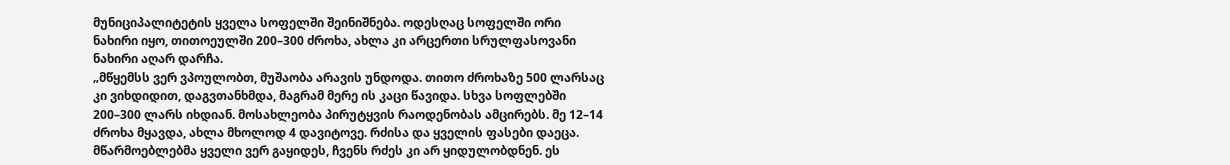მუნიციპალიტეტის ყველა სოფელში შეინიშნება. ოდესღაც სოფელში ორი ნახირი იყო, თითოეულში 200–300 ძროხა, ახლა კი არცერთი სრულფასოვანი ნახირი აღარ დარჩა.
„მწყემსს ვერ ვპოულობთ, მუშაობა არავის უნდოდა. თითო ძროხაზე 500 ლარსაც კი ვიხდიდით, დაგვთანხმდა, მაგრამ მერე ის კაცი წავიდა. სხვა სოფლებში 200–300 ლარს იხდიან. მოსახლეობა პირუტყვის რაოდენობას ამცირებს. მე 12–14 ძროხა მყავდა, ახლა მხოლოდ 4 დავიტოვე. რძისა და ყველის ფასები დაეცა. მწარმოებლებმა ყველი ვერ გაყიდეს, ჩვენს რძეს კი არ ყიდულობდნენ. ეს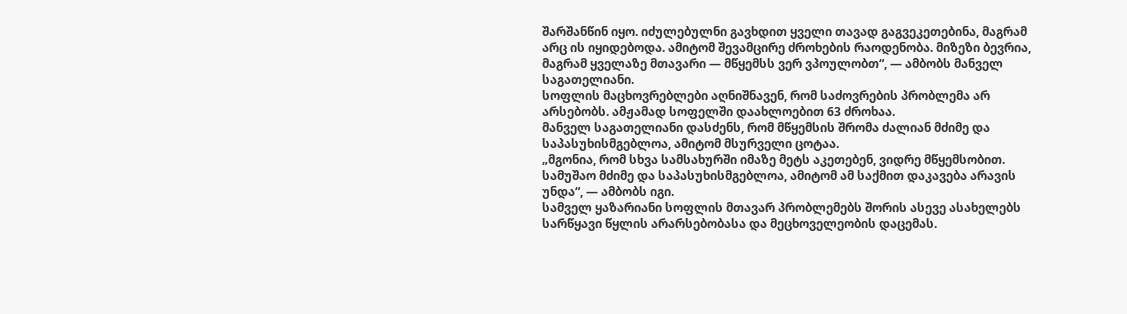შარშანწინ იყო. იძულებულნი გავხდით ყველი თავად გაგვეკეთებინა, მაგრამ არც ის იყიდებოდა. ამიტომ შევამცირე ძროხების რაოდენობა. მიზეზი ბევრია, მაგრამ ყველაზე მთავარი — მწყემსს ვერ ვპოულობთ“, — ამბობს მანველ საგათელიანი.
სოფლის მაცხოვრებლები აღნიშნავენ, რომ საძოვრების პრობლემა არ არსებობს. ამჟამად სოფელში დაახლოებით 63 ძროხაა.
მანველ საგათელიანი დასძენს, რომ მწყემსის შრომა ძალიან მძიმე და საპასუხისმგებლოა, ამიტომ მსურველი ცოტაა.
„მგონია, რომ სხვა სამსახურში იმაზე მეტს აკეთებენ, ვიდრე მწყემსობით. სამუშაო მძიმე და საპასუხისმგებლოა, ამიტომ ამ საქმით დაკავება არავის უნდა“, — ამბობს იგი.
სამველ ყაზარიანი სოფლის მთავარ პრობლემებს შორის ასევე ასახელებს სარწყავი წყლის არარსებობასა და მეცხოველეობის დაცემას.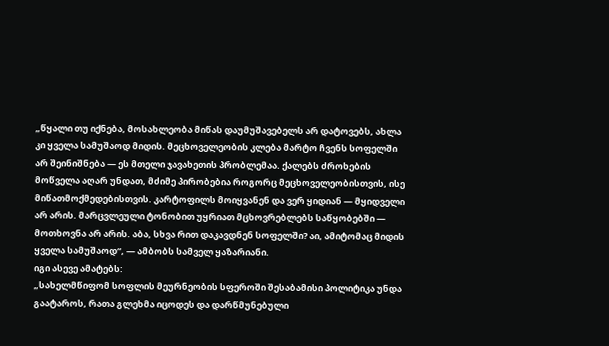„წყალი თუ იქნება, მოსახლეობა მიწას დაუმუშავებელს არ დატოვებს, ახლა კი ყველა სამუშაოდ მიდის. მეცხოველეობის კლება მარტო ჩვენს სოფელში არ შეინიშნება — ეს მთელი ჯავახეთის პრობლემაა. ქალებს ძროხების მოწველა აღარ უნდათ, მძიმე პირობებია როგორც მეცხოველეობისთვის, ისე მიწათმოქმედებისთვის. კარტოფილს მოიყვანენ და ვერ ყიდიან — მყიდველი არ არის. მარცვლეული ტონობით უყრიათ მცხოვრებლებს საწყობებში — მოთხოვნა არ არის. აბა, სხვა რით დაკავდნენ სოფელში? აი, ამიტომაც მიდის ყველა სამუშაოდ“, — ამბობს სამველ ყაზარიანი.
იგი ასევე ამატებს:
„სახელმწიფომ სოფლის მეურნეობის სფეროში შესაბამისი პოლიტიკა უნდა გაატაროს, რათა გლეხმა იცოდეს და დარწმუნებული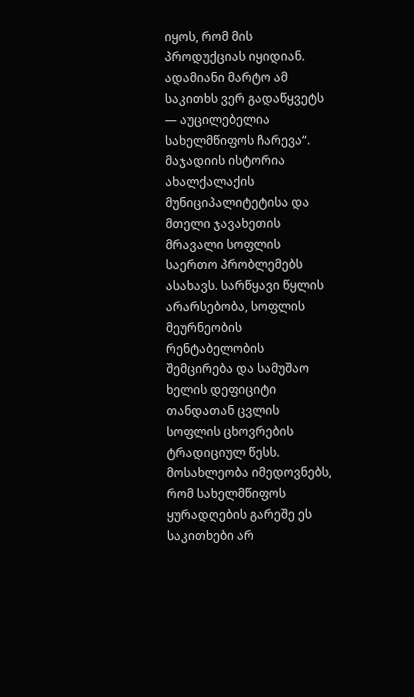იყოს, რომ მის პროდუქციას იყიდიან. ადამიანი მარტო ამ საკითხს ვერ გადაწყვეტს — აუცილებელია სახელმწიფოს ჩარევა“.
მაჯადიის ისტორია ახალქალაქის მუნიციპალიტეტისა და მთელი ჯავახეთის მრავალი სოფლის საერთო პრობლემებს ასახავს. სარწყავი წყლის არარსებობა, სოფლის მეურნეობის რენტაბელობის შემცირება და სამუშაო ხელის დეფიციტი თანდათან ცვლის სოფლის ცხოვრების ტრადიციულ წესს. მოსახლეობა იმედოვნებს, რომ სახელმწიფოს ყურადღების გარეშე ეს საკითხები არ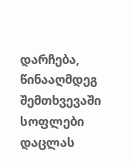დარჩება, წინააღმდეგ შემთხვევაში სოფლები დაცლას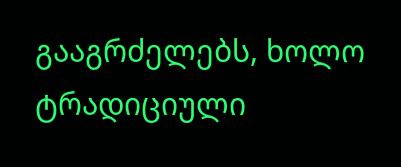გააგრძელებს, ხოლო ტრადიციული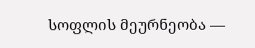სოფლის მეურნეობა —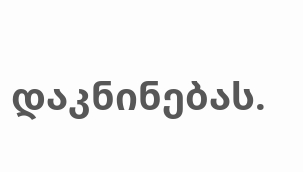დაკნინებას.